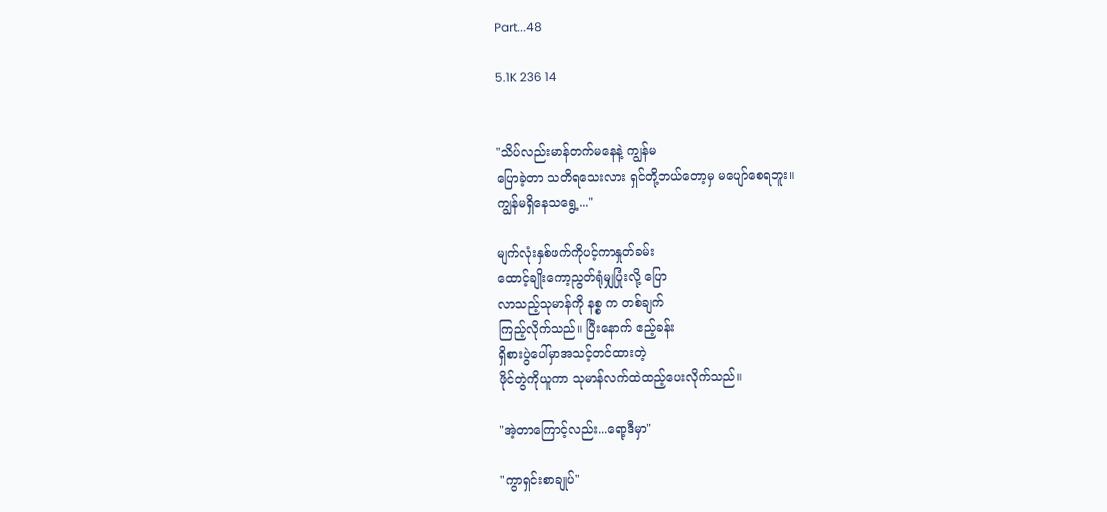Part...48

5.1K 236 14


"သိပ်လည်းမာန်တက်မနေနဲ့ ကျွန်မ
ပြောခဲ့တာ သတိရသေးလား ရှင်တို့ဘယ်တော့မှ မပျော်စေရဘူး။
ကျွန်မရှိနေသရွေ့..."

မျက်လုံးနှစ်ဖက်ကိုပင့်ကာနှုတ်ခမ်း
ထောင့်ချိုးကော့ညွတ်ရုံမျှပြုံးလို့ ပြော
လာသည့်သုမာန်ကို နစ္စ က တစ်ချက်
ကြည့်လိုက်သည်။ ပြီးနောက် ဧည့်ခန်း
ရှိစားပွဲပေါ်မှာအသင့်တင်ထားတဲ့
ဖိုင်တွဲကိုယူကာ သုမာန်လက်ထဲထည့်ပေးလိုက်သည်။

"အဲ့တာကြောင့်လည်း...ရော့ဒီမှာ"

"ကွာရှင်းစာချုပ်"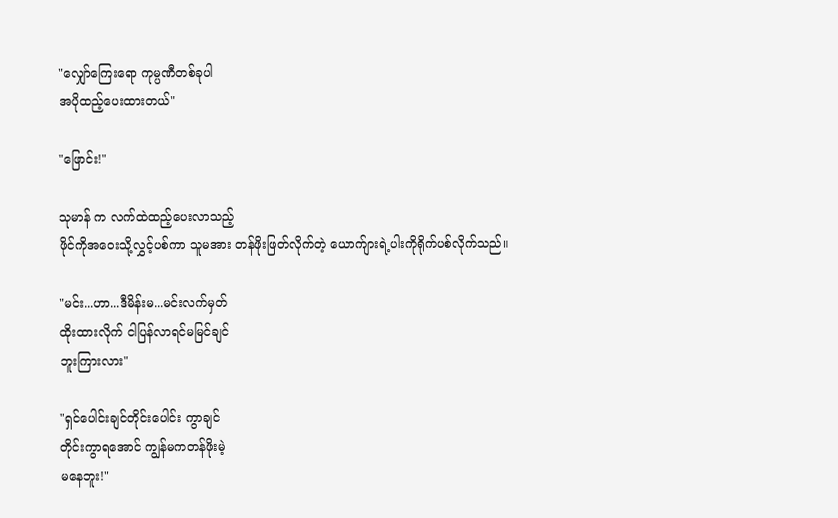"လျှော်ကြေးရော ကုမ္ပဏီတစ်ခုပါ
အပိုထည့်ပေးထားတယ်"

"ဖြောင်း!"

သုမာန် က လက်ထဲထည့်ပေးလာသည့်
ဖိုင်ကိုအဝေးသို့လွှင့်ပစ်ကာ သူမအား တန်ဖိုးဖြတ်လိုက်တဲ့ ယောက်ျားရဲ့ပါးကိုရိုက်ပစ်လိုက်သည်။

"မင်း...ဟာ...ဒီမိန်းမ...မင်းလက်မှတ်
ထိုးထားလိုက် ငါပြန်လာရင်မမြင်ချင်
ဘူးကြားလား"

"ရှင်ပေါင်းချင်တိုင်းပေါင်း ကွာချင်
တိုင်းကွာရအောင် ကျွန်မကတန်ဖိုးမဲ့
မနေဘူး!"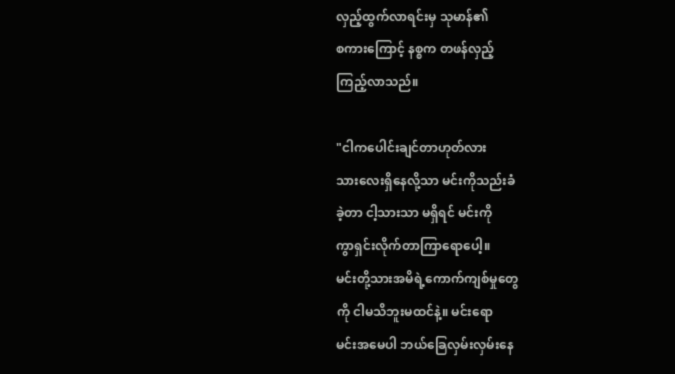လှည့်ထွက်လာရင်းမှ သုမာန်၏
စကားကြောင့် နစ္စက တဖန်လှည့်
ကြည့်လာသည်။

"ငါကပေါင်းချင်တာဟုတ်လား
သားလေးရှိနေလို့သာ မင်းကိုသည်းခံ
ခဲ့တာ ငါ့သားသာ မရှိရင် မင်းကို
ကွာရှင်းလိုက်တာကြာရောပေါ့။
မင်းတို့သားအမိရဲ့ကောက်ကျစ်မှုတွေ
ကို ငါမသိဘူးမထင်နဲ့။ မင်းရော
မင်းအမေပါ ဘယ်ခြေလှမ်းလှမ်းနေ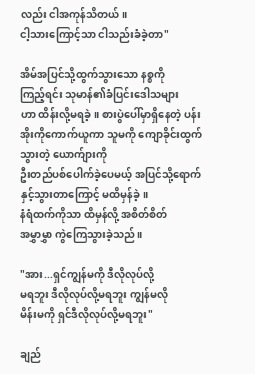လည်း ငါအကုန်သိတယ်။
ငါ့သားကြောင့်သာ ငါသည်းခံခဲ့တာ"

အိမ်အပြင်သို့ထွက်သွားသော နစ္စကို
ကြည့်ရင်း သုမာန်၏ခံပြင်းဒေါသများ
ဟာ ထိန်းလို့မရခဲ့။ စားပွဲပေါ်မှာရှိနေတဲ့ ပန်းအိုးကိုကောက်ယူကာ သူမကို ကျောခိုင်းထွက်သွားတဲ့ ယောက်ျားကို
ဦးတည်ပစ်ပေါက်ခဲ့ပေမယ့် အပြင်သို့ရောက်နှင့်သွားတာကြောင့် မထိမှန်ခဲ့။
နံရံထက်ကိုသာ ထိမှန်လို့ အစိတ်စိတ်
အမွှာမွှာ ကွဲကြေသွားခဲ့သည်။

"အား...ရှင်ကျွန်မကို ဒီလိုလုပ်လို့
မရဘူး ဒီလိုလုပ်လို့မရဘူး ကျွန်မလို
မိန်းမကို ရှင်ဒီလိုလုပ်လို့မရဘူး"

ချည်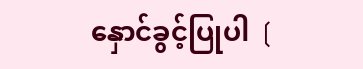နှောင်ခွင့်ပြုပါ ❲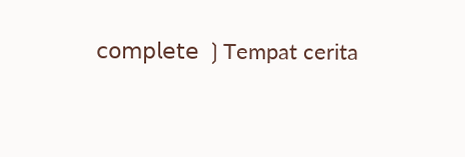𝖼𝗈𝗆𝗉𝗅𝖾𝗍𝖾 ❳Tempat cerita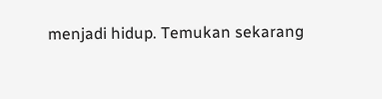menjadi hidup. Temukan sekarang